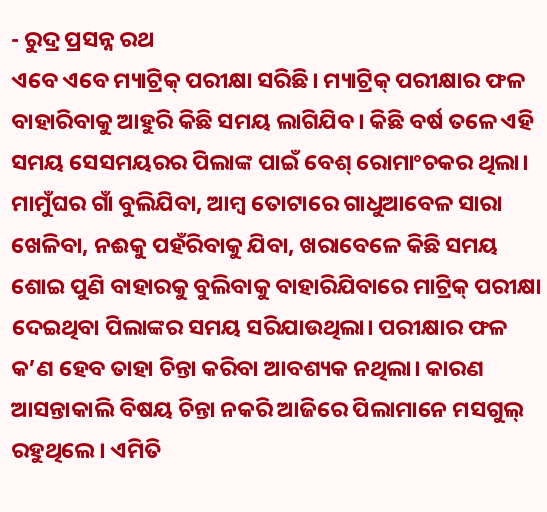- ରୁଦ୍ର ପ୍ରସନ୍ନ ରଥ
ଏବେ ଏବେ ମ୍ୟାଟ୍ରିକ୍ ପରୀକ୍ଷା ସରିଛି। ମ୍ୟାଟ୍ରିକ୍ ପରୀକ୍ଷାର ଫଳ ବାହାରିବାକୁ ଆହୁରି କିଛି ସମୟ ଲାଗିଯିବ। କିଛି ବର୍ଷ ତଳେ ଏହି ସମୟ ସେସମୟରର ପିଲାଙ୍କ ପାଇଁ ବେଶ୍ ରୋମାଂଚକର ଥିଲା। ମାମୁଁଘର ଗାଁ ବୁଲିଯିବା, ଆମ୍ବ ତୋଟାରେ ଗାଧୁଆବେଳ ସାରା ଖେଳିବା, ନଈକୁ ପହଁରିବାକୁ ଯିବା, ଖରାବେଳେ କିଛି ସମୟ ଶୋଇ ପୁଣି ବାହାରକୁ ବୁଲିବାକୁ ବାହାରିଯିବାରେ ମାଟ୍ରିକ୍ ପରୀକ୍ଷା ଦେଇଥିବା ପିଲାଙ୍କର ସମୟ ସରିଯାଉଥିଲା। ପରୀକ୍ଷାର ଫଳ କ’ଣ ହେବ ତାହା ଚିନ୍ତା କରିବା ଆବଶ୍ୟକ ନଥିଲା। କାରଣ ଆସନ୍ତାକାଲି ବିଷୟ ଚିନ୍ତା ନକରି ଆଜିରେ ପିଲାମାନେ ମସଗୁଲ୍ ରହୁଥିଲେ। ଏମିତି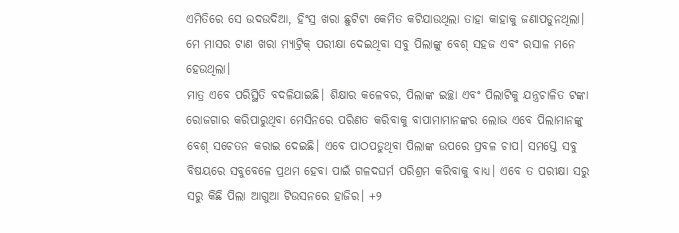ଏମିତିରେ ସେ ଉଦଉଦିଆ, ହିଂସ୍ର ଖରା ଛୁଟିଟା କେମିତ କଟିଯାଉଥିଲା ତାହା କାହାକୁ ଜଣାପଡୁନଥିଲା। ମେ ମାସର ଟାଣ ଖରା ମ୍ୟାଟ୍ରିକ୍ ପରୀକ୍ଷା ଦେଇଥିବା ସବୁ ପିଲାଙ୍କୁ ବେଶ୍ ସହଜ ଏବଂ ରସାଳ ମନେ ହେଉଥିଲା।
ମାତ୍ର ଏବେ ପରିସ୍ଥିତି ବଦଳିଯାଇଛି। ଶିକ୍ଷାର କଳେବର, ପିଲାଙ୍କ ଇଚ୍ଛା ଏବଂ ପିଲାଟିକୁ ଯନ୍ତ୍ରଚାଳିତ ଟଙ୍କା ରୋଜଗାର କରିପାରୁଥିବା ମେସିନରେ ପରିଣତ କରିବାକୁ ବାପାମାମାନଙ୍କର ଲୋଭ ଏବେ ପିଲାମାନଙ୍କୁ ବେଶ୍ ସଚେତନ କରାଇ ଦେଇଛି। ଏବେ ପାଠପଡୁଥିବା ପିଲାଙ୍କ ଉପରେ ପ୍ରବଳ ଚାପ। ସମସ୍ତେ ସବୁ ବିଷୟରେ ସବୁବେଳେ ପ୍ରଥମ ହେବା ପାଇଁ ଗଳଦଘର୍ମ ପରିଶ୍ରମ କରିବାକୁ ବାଧ୍ୟ। ଏବେ ତ ପରୀକ୍ଷା ସରୁ ସରୁ କିଛି ପିଲା ଆଗୁଆ ଟିଉସନରେ ହାଜିର। +୨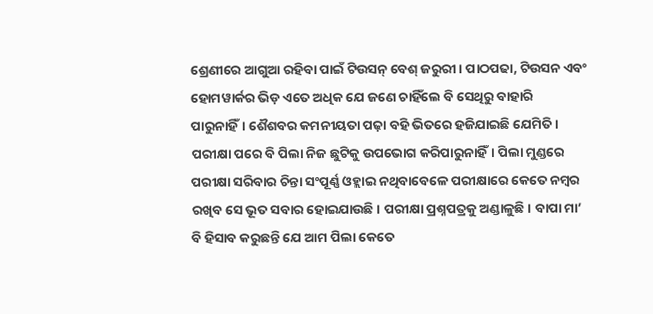ଶ୍ରେଣୀରେ ଆଗୁଆ ରହିବା ପାଇଁ ଟିଉସନ୍ ବେଶ୍ ଜରୁରୀ। ପାଠପଢା, ଟିଉସନ ଏବଂ ହୋମୱାର୍କର ଭିଡ଼ ଏତେ ଅଧିକ ଯେ ଜଣେ ଚାହିଁଲେ ବି ସେଥିରୁ ବାହାରି ପାରୁନାହିଁ। ଶୈଶବର କମନୀୟତା ପଢ଼ା ବହି ଭିତରେ ହଜିଯାଇଛି ଯେମିତି।
ପରୀକ୍ଷା ପରେ ବି ପିଲା ନିଜ ଛୁଟିକୁ ଉପଭୋଗ କରିପାରୁନାହିଁ। ପିଲା ମୁଣ୍ଡରେ ପରୀକ୍ଷା ସରିବାର ଚିନ୍ତା ସଂପୂର୍ଣ୍ଣ ଓହ୍ଲାଇ ନଥିବାବେଳେ ପରୀକ୍ଷାରେ କେତେ ନମ୍ବର ରଖିବ ସେ ଭୂତ ସବାର ହୋଇଯାଉଛି। ପରୀକ୍ଷା ପ୍ରଶ୍ନପତ୍ରକୁ ଅଣ୍ଡାଳୁଛି। ବାପା ମା’ ବି ହିସାବ କରୁଛନ୍ତି ଯେ ଆମ ପିଲା କେତେ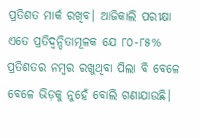ପ୍ରତିଶତ ମାର୍କ ରଖିବ। ଆଜିକାଲି ପରୀକ୍ଷା ଏତେ ପ୍ରତିଦ୍ୱନ୍ଦିତାମୂଳକ ଯେ ୮୦-୮୫% ପ୍ରତିଶତର ନମ୍ବର ରଖୁଥିବା ପିଲା ବି ବେଳେ ବେଳେ ଭିଡ଼କୁ ନୁହେଁ ବୋଲି ଗଣାଯାଉଛି।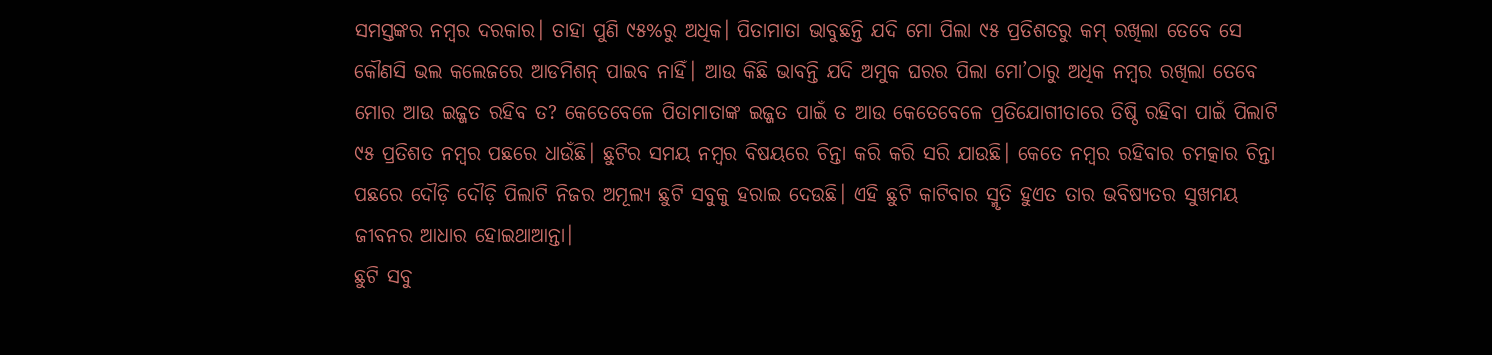ସମସ୍ତଙ୍କର ନମ୍ବର ଦରକାର। ତାହା ପୁଣି ୯୫%ରୁ ଅଧିକ। ପିତାମାତା ଭାବୁଛନ୍ତି ଯଦି ମୋ ପିଲା ୯୫ ପ୍ରତିଶତରୁ କମ୍ ରଖିଲା ତେବେ ସେ କୌଣସି ଭଲ କଲେଜରେ ଆଡମିଶନ୍ ପାଇବ ନାହିଁ। ଆଉ କିଛି ଭାବନ୍ତି ଯଦି ଅମୁକ ଘରର ପିଲା ମୋ’ଠାରୁ ଅଧିକ ନମ୍ବର ରଖିଲା ତେବେ ମୋର ଆଉ ଇଜ୍ଜତ ରହିବ ତ? କେତେବେଳେ ପିତାମାତାଙ୍କ ଇଜ୍ଜତ ପାଇଁ ତ ଆଉ କେତେବେଳେ ପ୍ରତିଯୋଗୀତାରେ ତିଷ୍ଠି ରହିବା ପାଇଁ ପିଲାଟି ୯୫ ପ୍ରତିଶତ ନମ୍ବର ପଛରେ ଧାଉଁଛି। ଛୁଟିର ସମୟ ନମ୍ବର ବିଷୟରେ ଚିନ୍ତା କରି କରି ସରି ଯାଉଛି। କେତେ ନମ୍ବର ରହିବାର ଚମତ୍କାର ଚିନ୍ତା ପଛରେ ଦୌଡ଼ି ଦୌଡ଼ି ପିଲାଟି ନିଜର ଅମୂଲ୍ୟ ଛୁଟି ସବୁକୁ ହରାଇ ଦେଉଛି। ଏହି ଛୁଟି କାଟିବାର ସ୍ମୃତି ହୁଏତ ତାର ଭବିଷ୍ୟତର ସୁଖମୟ ଜୀବନର ଆଧାର ହୋଇଥାଆନ୍ତା।
ଛୁଟି ସବୁ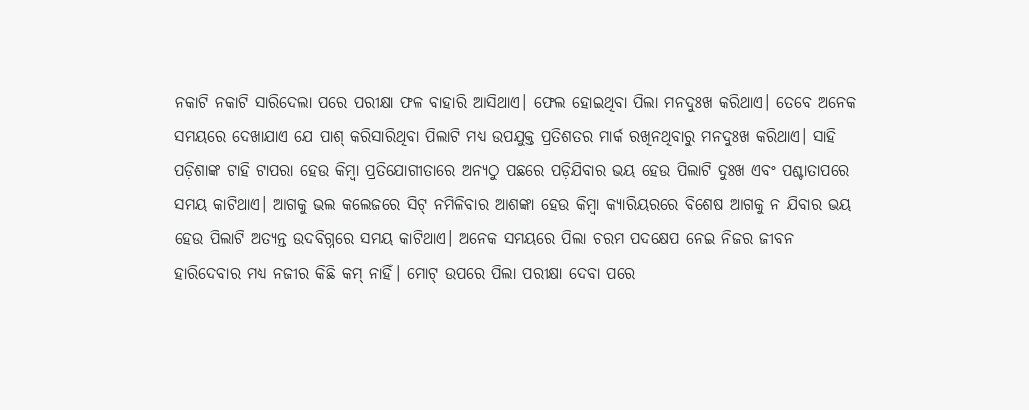ନକାଟି ନକାଟି ସାରିଦେଲା ପରେ ପରୀକ୍ଷା ଫଳ ବାହାରି ଆସିଥାଏ। ଫେଲ ହୋଇଥିବା ପିଲା ମନଦୁଃଖ କରିଥାଏ। ତେବେ ଅନେକ ସମୟରେ ଦେଖାଯାଏ ଯେ ପାଶ୍ କରିସାରିଥିବା ପିଲାଟି ମଧ୍ୟ ଉପଯୁକ୍ତ ପ୍ରତିଶତର ମାର୍କ ରଖିନଥିବାରୁ ମନଦୁଃଖ କରିଥାଏ। ସାହି ପଡ଼ିଶାଙ୍କ ଟାହି ଟାପରା ହେଉ କିମ୍ବା ପ୍ରତିଯୋଗୀତାରେ ଅନ୍ୟଠୁ ପଛରେ ପଡ଼ିଯିବାର ଭୟ ହେଉ ପିଲାଟି ଦୁଃଖ ଏବଂ ପଶ୍ଚାତାପରେ ସମୟ କାଟିଥାଏ। ଆଗକୁ ଭଲ କଲେଜରେ ସିଟ୍ ନମିଳିବାର ଆଶଙ୍କା ହେଉ କିମ୍ବା କ୍ୟାରିୟରରେ ବିଶେଷ ଆଗକୁ ନ ଯିବାର ଭୟ ହେଉ ପିଲାଟି ଅତ୍ୟନ୍ତ ଉଦବିଗ୍ନରେ ସମୟ କାଟିଥାଏ। ଅନେକ ସମୟରେ ପିଲା ଚରମ ପଦକ୍ଷେପ ନେଇ ନିଜର ଜୀବନ ହାରିଦେବାର ମଧ୍ୟ ନଜୀର କିଛି କମ୍ ନାହିଁ। ମୋଟ୍ ଉପରେ ପିଲା ପରୀକ୍ଷା ଦେବା ପରେ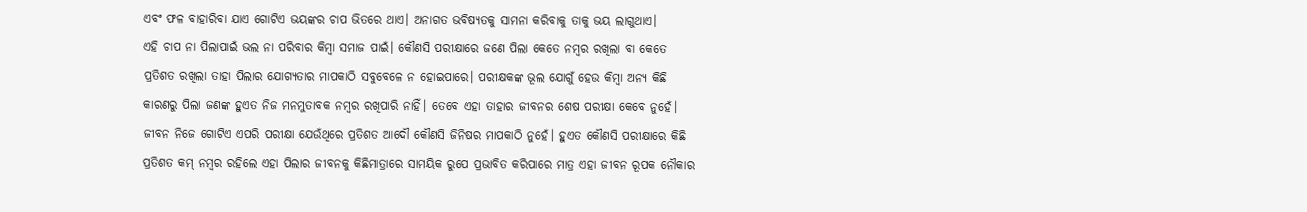ଏବଂ ଫଳ ବାହାରିବା ଯାଏ ଗୋଟିଏ ଭୟଙ୍କର ଚାପ ଭିତରେ ଥାଏ। ଅନାଗତ ଭବିଷ୍ୟତକୁ ସାମନା କରିବାକୁ ତାକୁ ଭୟ ଲାଗୁଥାଏ।
ଏହି ଚାପ ନା ପିଲାପାଇଁ ଭଲ ନା ପରିବାର କିମ୍ବା ସମାଜ ପାଇଁ। କୌଣସି ପରୀକ୍ଷାରେ ଜଣେ ପିଲା କେତେ ନମ୍ବର ରଖିଲା ବା କେତେ ପ୍ରତିଶତ ରଖିଲା ତାହା ପିଲାର ଯୋଗ୍ୟତାର ମାପକାଠି ସବୁବେଳେ ନ ହୋଇପାରେ। ପରୀକ୍ଷକଙ୍କ ଭୂଲ ଯୋଗୁଁ ହେଉ କିମ୍ବା ଅନ୍ୟ କିଛି କାରଣରୁ ପିଲା ଜଣଙ୍କ ହୁଏତ ନିଜ ମନମୁତାବକ ନମ୍ବର ରଖିପାରି ନାହିଁ। ତେବେ ଏହା ତାହାର ଜୀବନର ଶେଷ ପରୀକ୍ଷା କେବେ ନୁହେଁ। ଜୀବନ ନିଜେ ଗୋଟିଏ ଏପରି ପରୀକ୍ଷା ଯେଉଁଥିରେ ପ୍ରତିଶତ ଆଦୌ କୌଣସି ଜିନିଷର ମାପକାଠି ନୁହେଁ। ହୁଏତ କୌଣସି ପରୀକ୍ଷାରେ କିଛି ପ୍ରତିଶତ କମ୍ ନମ୍ବର ରହିଲେ ଏହା ପିଲାର ଜୀବନକୁ କିଛିମାତ୍ରାରେ ସାମୟିକ ରୁପେ ପ୍ରଭାବିତ କରିପାରେ ମାତ୍ର ଏହା ଜୀବନ ରୂପକ ନୌକାର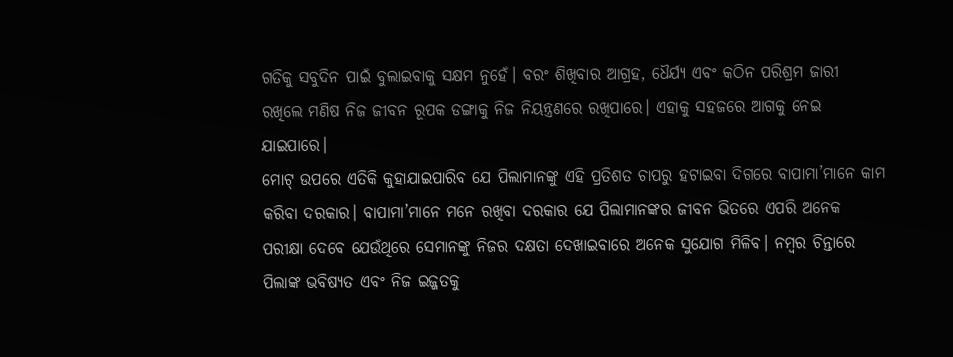ଗତିକୁ ସବୁଦିନ ପାଇଁ ବୁଲାଇବାକୁ ସକ୍ଷମ ନୁହେଁ। ବରଂ ଶିଖିବାର ଆଗ୍ରହ, ଧୈର୍ଯ୍ୟ ଏବଂ କଠିନ ପରିଶ୍ରମ ଜାରୀ ରଖିଲେ ମଣିଷ ନିଜ ଜୀବନ ରୂପକ ଡଙ୍ଗାକୁ ନିଜ ନିୟନ୍ତ୍ରଣରେ ରଖିପାରେ। ଏହାକୁ ସହଜରେ ଆଗକୁ ନେଇ ଯାଇପାରେ।
ମୋଟ୍ ଉପରେ ଏତିକି କୁହାଯାଇପାରିବ ଯେ ପିଲାମାନଙ୍କୁ ଏହି ପ୍ରତିଶତ ଚାପରୁ ହଟାଇବା ଦିଗରେ ବାପାମା’ମାନେ କାମ କରିବା ଦରକାର। ବାପାମା’ମାନେ ମନେ ରଖିବା ଦରକାର ଯେ ପିଲାମାନଙ୍କର ଜୀବନ ଭିତରେ ଏପରି ଅନେକ ପରୀକ୍ଷା ଦେବେ ଯେଉଁଥିରେ ସେମାନଙ୍କୁ ନିଜର ଦକ୍ଷତା ଦେଖାଇବାରେ ଅନେକ ସୁଯୋଗ ମିଳିବ। ନମ୍ବର ଚିନ୍ତାରେ ପିଲାଙ୍କ ଭବିଷ୍ୟତ ଏବଂ ନିଜ ଇଜ୍ଜତକୁ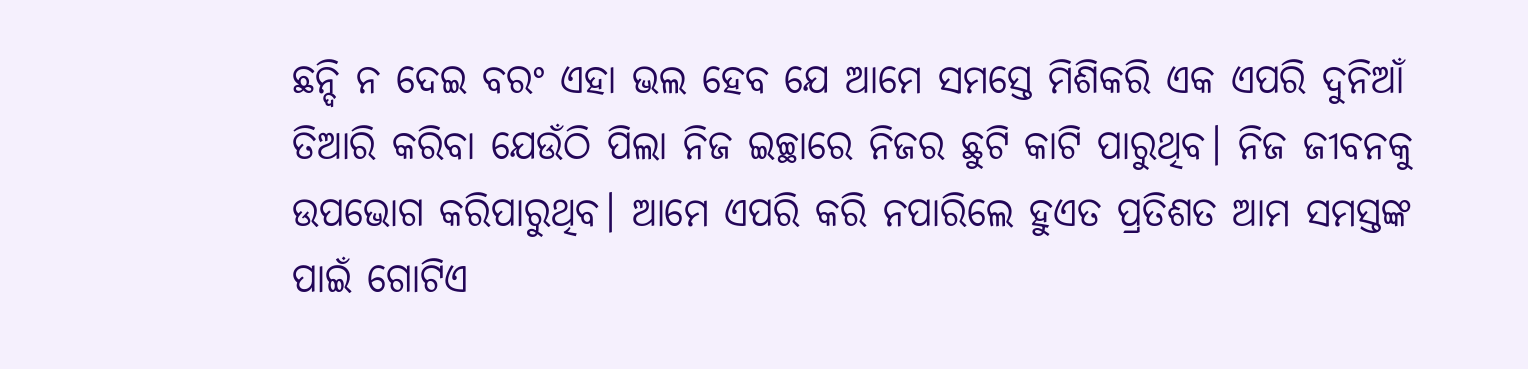ଛନ୍ଦି ନ ଦେଇ ବରଂ ଏହା ଭଲ ହେବ ଯେ ଆମେ ସମସ୍ତେ ମିଶିକରି ଏକ ଏପରି ଦୁନିଆଁ ତିଆରି କରିବା ଯେଉଁଠି ପିଲା ନିଜ ଇଚ୍ଛାରେ ନିଜର ଛୁଟି କାଟି ପାରୁଥିବ। ନିଜ ଜୀବନକୁ ଉପଭୋଗ କରିପାରୁଥିବ। ଆମେ ଏପରି କରି ନପାରିଲେ ହୁଏତ ପ୍ରତିଶତ ଆମ ସମସ୍ତଙ୍କ ପାଇଁ ଗୋଟିଏ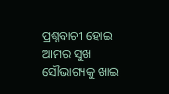ପ୍ରଶ୍ନବାଚୀ ହୋଇ ଆମର ସୁଖ ସୌଭାଗ୍ୟକୁ ଖାଇ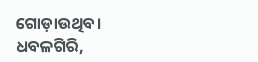ଗୋଡ଼ାଉଥିବ।
ଧବଳଗିରି,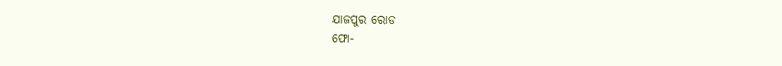ଯାଜପୁର ରୋଡ
ଫୋ-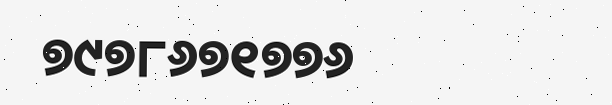୭୯୭୮୬୭୧୭୭୬